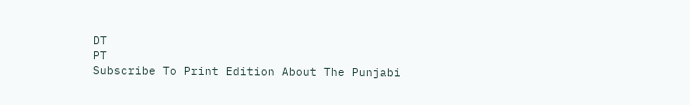DT
PT
Subscribe To Print Edition About The Punjabi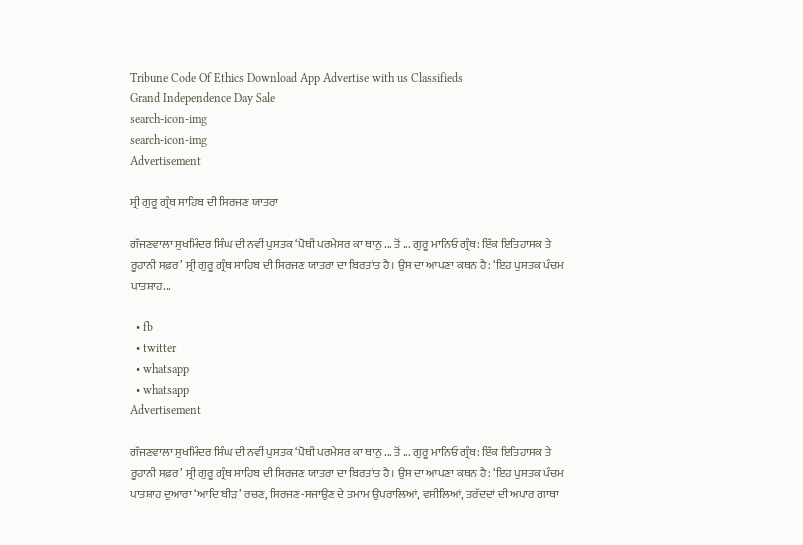Tribune Code Of Ethics Download App Advertise with us Classifieds
Grand Independence Day Sale
search-icon-img
search-icon-img
Advertisement

ਸ੍ਰੀ ਗੁਰੂ ਗ੍ਰੰਥ ਸਾਹਿਬ ਦੀ ਸਿਰਜਣ ਯਾਤਰਾ

ਗੱਜਣਵਾਲਾ ਸੁਖਮਿੰਦਰ ਸਿੰਘ ਦੀ ਨਵੀਂ ਪੁਸਤਕ ‘ਪੋਥੀ ਪਰਮੇਸਰ ਕਾ ਥਾਨੁ ... ਤੋਂ ... ਗੁਰੂ ਮਾਨਿਓ ਗ੍ਰੰਥ: ਇੱਕ ਇਤਿਹਾਸਕ ਤੇ ਰੂਹਾਨੀ ਸਫ਼ਰ’ ਸ੍ਰੀ ਗੁਰੂ ਗ੍ਰੰਥ ਸਾਹਿਬ ਦੀ ਸਿਰਜਣ ਯਾਤਰਾ ਦਾ ਬਿਰਤਾਂਤ ਹੈ। ਉਸ ਦਾ ਆਪਣਾ ਕਥਨ ਹੈ: ‘ਇਹ ਪੁਸਤਕ ਪੰਚਮ ਪਾਤਸ਼ਾਹ...

  • fb
  • twitter
  • whatsapp
  • whatsapp
Advertisement

ਗੱਜਣਵਾਲਾ ਸੁਖਮਿੰਦਰ ਸਿੰਘ ਦੀ ਨਵੀਂ ਪੁਸਤਕ ‘ਪੋਥੀ ਪਰਮੇਸਰ ਕਾ ਥਾਨੁ ... ਤੋਂ ... ਗੁਰੂ ਮਾਨਿਓ ਗ੍ਰੰਥ: ਇੱਕ ਇਤਿਹਾਸਕ ਤੇ ਰੂਹਾਨੀ ਸਫ਼ਰ’ ਸ੍ਰੀ ਗੁਰੂ ਗ੍ਰੰਥ ਸਾਹਿਬ ਦੀ ਸਿਰਜਣ ਯਾਤਰਾ ਦਾ ਬਿਰਤਾਂਤ ਹੈ। ਉਸ ਦਾ ਆਪਣਾ ਕਥਨ ਹੈ: ‘ਇਹ ਪੁਸਤਕ ਪੰਚਮ ਪਾਤਸ਼ਾਹ ਦੁਆਰਾ ‘ਆਦਿ ਬੀੜ’ ਰਚਣ, ਸਿਰਜਣ-ਸਜਾਉਣ ਦੇ ਤਮਾਮ ਉਪਰਾਲਿਆਂ, ਵਸੀਲਿਆਂ, ਤਰੱਦਦਾਂ ਦੀ ਅਪਾਰ ਗਾਥਾ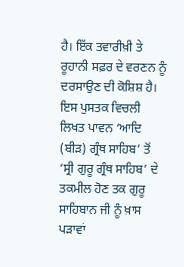ਹੈ। ਇੱਕ ਤਵਾਰੀਖ਼ੀ ਤੇ ਰੂਹਾਨੀ ਸਫ਼ਰ ਦੇ ਵਰਣਨ ਨੂੰ ਦਰਸਾਉਣ ਦੀ ਕੋਸ਼ਿਸ਼ ਹੈ। ਇਸ ਪੁਸਤਕ ਵਿਚਲੀ ਲਿਖਤ ਪਾਵਨ ‘ਆਦਿ (ਬੀੜ) ਗ੍ਰੰਥ ਸਾਹਿਬ’ ਤੋਂ ‘ਸ੍ਰੀ ਗੁਰੂ ਗ੍ਰੰਥ ਸਾਹਿਬ’ ਦੇ ਤਕਮੀਲ ਹੋਣ ਤਕ ਗੁਰੂ ਸਾਹਿਬਾਨ ਜੀ ਨੂੰ ਖ਼ਾਸ ਪੜਾਵਾਂ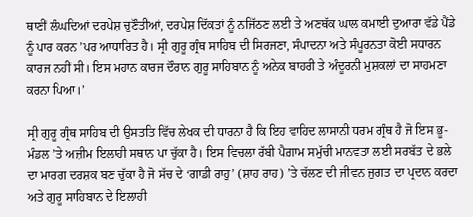ਥਾਣੀਂ ਲੰਘਦਿਆਂ ਦਰਪੇਸ਼ ਚੁਣੌਤੀਆਂ, ਦਰਪੇਸ਼ ਦਿੱਕਤਾਂ ਨੂੰ ਨਜਿੱਠਣ ਲਈ ਤੇ ਅਣਥੱਕ ਘਾਲ ਕਮਾਈ ਦੁਆਰਾ ਵੱਡੇ ਪੈਂਡੇ ਨੂੰ ਪਾਰ ਕਰਨ ’ਪਰ ਆਧਾਰਿਤ ਹੈ। ਸ੍ਰੀ ਗੁਰੂ ਗ੍ਰੰਥ ਸਾਹਿਬ ਦੀ ਸਿਰਜਣਾ, ਸੰਪਾਦਨਾ ਅਤੇ ਸੰਪੂਰਨਤਾ ਕੋਈ ਸਧਾਰਨ ਕਾਰਜ ਨਹੀਂ ਸੀ। ਇਸ ਮਹਾਨ ਕਾਰਜ ਦੌਰਾਨ ਗੁਰੂ ਸਾਹਿਬਾਨ ਨੂੰ ਅਨੇਕ ਬਾਹਰੀ ਤੇ ਅੰਦੂਰਨੀ ਮੁਸ਼ਕਲਾਂ ਦਾ ਸਾਹਮਣਾ ਕਰਨਾ ਪਿਆ।’

ਸ੍ਰੀ ਗੁਰੂ ਗ੍ਰੰਥ ਸਾਹਿਬ ਦੀ ਉਸਤਤਿ ਵਿੱਚ ਲੇਖਕ ਦੀ ਧਾਰਨਾ ਹੈ ਕਿ ਇਹ ਵਾਹਿਦ ਲਾਸਾਨੀ ਧਰਮ ਗ੍ਰੰਥ ਹੈ ਜੋ ਇਸ ਭੂ-ਮੰਡਲ ’ਤੇ ਅਜ਼ੀਮ ਇਲਾਹੀ ਸਥਾਨ ਪਾ ਚੁੱਕਾ ਹੈ। ਇਸ ਵਿਚਲਾ ਰੱਬੀ ਪੈਗ਼ਾਮ ਸਮੁੱਚੀ ਮਾਨਵਤਾ ਲਈ ਸਰਬੱਤ ਦੇ ਭਲੇ ਦਾ ਮਾਰਗ ਦਰਸ਼ਕ ਬਣ ਚੁੱਕਾ ਹੈ ਜੋ ਸੱਚ ਦੇ ‘ਗਾਡੀ ਰਾਹੁ’ (ਸ਼ਾਹ ਰਾਹ) ’ਤੇ ਚੱਲਣ ਦੀ ਜੀਵਨ ਜੁਗਤ ਦਾ ਪ੍ਰਦਾਨ ਕਰਦਾ ਅਤੇ ਗੁਰੂ ਸਾਹਿਬਾਨ ਦੇ ਇਲਾਹੀ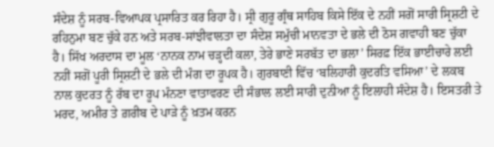ਸੰਦੇਸ਼ ਨੂੰ ਸਰਬ-ਵਿਆਪਕ ਪ੍ਰਸਾਰਿਤ ਕਰ ਰਿਹਾ ਹੈ। ਸ੍ਰੀ ਗੁਰੂ ਗ੍ਰੰਥ ਸਾਹਿਬ ਕਿਸੇ ਇੱਕ ਦੇ ਨਹੀਂ ਸਗੋਂ ਸਾਰੀ ਸ੍ਰਿਸ਼ਟੀ ਦੇ ਰਹਿਨੁਮਾ ਬਣ ਚੁੱਕੇ ਹਨ ਅਤੇ ਸਰਬ-ਸਾਂਝੀਵਾਲਤਾ ਦਾ ਸੰਦੇਸ਼ ਸਮੁੱਚੀ ਮਾਨਵਤਾ ਦੇ ਭਲੇ ਦੀ ਠੋਸ ਗਵਾਹੀ ਬਣ ਚੁੱਕਾ ਹੈ। ਸਿੱਖ ਅਰਦਾਸ ਦਾ ਮੂਲ ‘ਨਾਨਕ ਨਾਮ ਚੜ੍ਹਦੀ ਕਲਾ, ਤੇਰੇ ਭਾਣੇ ਸਰਬੱਤ ਦਾ ਭਲਾ’ ਸਿਰਫ਼ ਇੱਕ ਭਾਈਚਾਰੇ ਲਈ ਨਹੀਂ ਸਗੋਂ ਪੂਰੀ ਸ੍ਰਿਸ਼ਟੀ ਦੇ ਭਲੇ ਦੀ ਮੰਗ ਦਾ ਰੂਪਕ ਹੈ। ਗੁਰਬਾਣੀ ਵਿੱਚ ‘ਬਲਿਹਾਰੀ ਕੁਦਰਤਿ ਵਸਿਆ’ ਦੇ ਲਕਬ ਨਾਲ ਕੁਦਰਤ ਨੂੰ ਰੱਬ ਦਾ ਰੂਪ ਮੰਨਣਾ ਵਾਤਾਵਰਣ ਦੀ ਸੰਭਾਲ ਲਈ ਸਾਰੀ ਦੁਨੀਆ ਨੂੰ ਇਲਾਹੀ ਸੰਦੇਸ਼ ਹੈ। ਇਸਤਰੀ ਤੇ ਮਰਦ, ਅਮੀਰ ਤੇ ਗ਼ਰੀਬ ਦੇ ਪਾੜੇ ਨੂੰ ਖ਼ਤਮ ਕਰਨ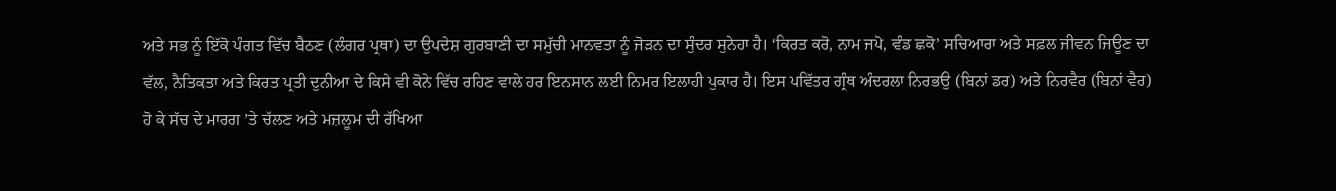ਅਤੇ ਸਭ ਨੂੰ ਇੱਕੋ ਪੰਗਤ ਵਿੱਚ ਬੈਠਣ (ਲੰਗਰ ਪ੍ਰਥਾ) ਦਾ ਉਪਦੇਸ਼ ਗੁਰਬਾਣੀ ਦਾ ਸਮੁੱਚੀ ਮਾਨਵਤਾ ਨੂੰ ਜੋੜਨ ਦਾ ਸੁੰਦਰ ਸੁਨੇਹਾ ਹੈ। ‘ਕਿਰਤ ਕਰੋ, ਨਾਮ ਜਪੋ, ਵੰਡ ਛਕੋ’ ਸਚਿਆਰਾ ਅਤੇ ਸਫ਼ਲ ਜੀਵਨ ਜਿਊਣ ਦਾ ਵੱਲ, ਨੈਤਿਕਤਾ ਅਤੇ ਕਿਰਤ ਪ੍ਰਤੀ ਦੁਨੀਆ ਦੇ ਕਿਸੇ ਵੀ ਕੋਨੇ ਵਿੱਚ ਰਹਿਣ ਵਾਲੇ ਹਰ ਇਨਸਾਨ ਲਈ ਨਿਮਰ ਇਲਾਹੀ ਪੁਕਾਰ ਹੈ। ਇਸ ਪਵਿੱਤਰ ਗ੍ਰੰਥ ਅੰਦਰਲਾ ਨਿਰਭਉ (ਬਿਨਾਂ ਡਰ) ਅਤੇ ਨਿਰਵੈਰ (ਬਿਨਾਂ ਵੈਰ) ਹੋ ਕੇ ਸੱਚ ਦੇ ਮਾਰਗ ’ਤੇ ਚੱਲਣ ਅਤੇ ਮਜ਼ਲੂਮ ਦੀ ਰੱਖਿਆ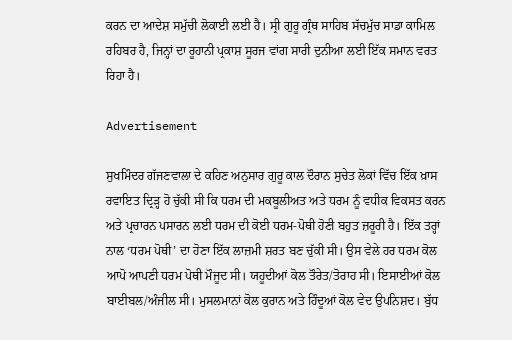ਕਰਨ ਦਾ ਆਦੇਸ਼ ਸਮੁੱਚੀ ਲੋਕਾਈ ਲਈ ਹੈ। ਸ੍ਰੀ ਗੁਰੂ ਗ੍ਰੰਥ ਸਾਹਿਬ ਸੱਚਮੁੱਚ ਸਾਡਾ ਕਾਮਿਲ ਰਹਿਬਰ ਹੈ, ਜਿਨ੍ਹਾਂ ਦਾ ਰੂਹਾਨੀ ਪ੍ਰਕਾਸ਼ ਸੂਰਜ ਵਾਂਗ ਸਾਰੀ ਦੁਨੀਆ ਲਈ ਇੱਕ ਸਮਾਨ ਵਰਤ ਰਿਹਾ ਹੈ।

Advertisement

ਸੁਖਮਿੰਦਰ ਗੱਜਣਵਾਲਾ ਦੇ ਕਹਿਣ ਅਨੁਸਾਰ ਗੁਰੂ ਕਾਲ ਦੌਰਾਨ ਸੁਚੇਤ ਲੋਕਾਂ ਵਿੱਚ ਇੱਕ ਖ਼ਾਸ ਰਵਾਇਤ ਦ੍ਰਿੜ੍ਹ ਹੋ ਚੁੱਕੀ ਸੀ ਕਿ ਧਰਮ ਦੀ ਮਕਬੂਲੀਅਤ ਅਤੇ ਧਰਮ ਨੂੰ ਵਧੀਕ ਵਿਕਸਤ ਕਰਨ ਅਤੇ ਪ੍ਰਚਾਰਨ ਪਸਾਰਨ ਲਈ ਧਰਮ ਦੀ ਕੋਈ ਧਰਮ-ਪੋਥੀ ਹੋਣੀ ਬਹੁਤ ਜ਼ਰੂਰੀ ਹੈ। ਇੱਕ ਤਰ੍ਹਾਂ ਨਾਲ ‘ਧਰਮ ਪੋਥੀ’ ਦਾ ਹੋਣਾ ਇੱਕ ਲਾਜ਼ਮੀ ਸ਼ਰਤ ਬਣ ਚੁੱਕੀ ਸੀ। ਉਸ ਵੇਲੇ ਹਰ ਧਰਮ ਕੋਲ ਆਪੋ ਆਪਣੀ ਧਰਮ ਪੋਥੀ ਮੌਜੂਦ ਸੀ। ਯਹੂਦੀਆਂ ਕੋਲ ਤੌਰੇਤ/ਤੋਰਾਹ ਸੀ। ਇਸਾਈਆਂ ਕੋਲ ਬਾਈਬਲ/ਅੰਜੀਲ ਸੀ। ਮੁਸਲਮਾਨਾਂ ਕੋਲ ਕੁਰਾਨ ਅਤੇ ਹਿੰਦੂਆਂ ਕੋਲ ਵੇਦ ਉਪਨਿਸ਼ਦ। ਬੁੱਧ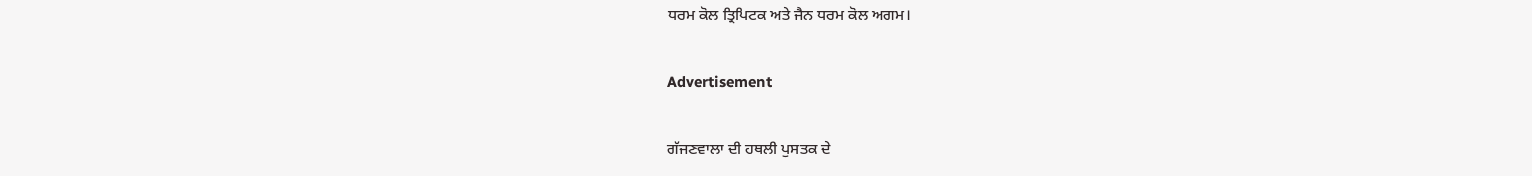ਧਰਮ ਕੋਲ ਤ੍ਰਿਪਿਟਕ ਅਤੇ ਜੈਨ ਧਰਮ ਕੋਲ ਅਗਮ।

Advertisement

ਗੱਜਣਵਾਲਾ ਦੀ ਹਥਲੀ ਪੁਸਤਕ ਦੇ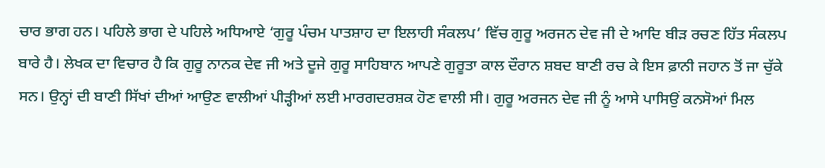ਚਾਰ ਭਾਗ ਹਨ। ਪਹਿਲੇ ਭਾਗ ਦੇ ਪਹਿਲੇ ਅਧਿਆਏ ‘ਗੁਰੂ ਪੰਚਮ ਪਾਤਸ਼ਾਹ ਦਾ ਇਲਾਹੀ ਸੰਕਲਪ’ ਵਿੱਚ ਗੁਰੂ ਅਰਜਨ ਦੇਵ ਜੀ ਦੇ ਆਦਿ ਬੀੜ ਰਚਣ ਹਿੱਤ ਸੰਕਲਪ ਬਾਰੇ ਹੈ। ਲੇਖਕ ਦਾ ਵਿਚਾਰ ਹੈ ਕਿ ਗੁਰੂ ਨਾਨਕ ਦੇਵ ਜੀ ਅਤੇ ਦੂਜੇ ਗੁਰੂ ਸਾਹਿਬਾਨ ਆਪਣੇ ਗੁਰੂਤਾ ਕਾਲ ਦੌਰਾਨ ਸ਼ਬਦ ਬਾਣੀ ਰਚ ਕੇ ਇਸ ਫ਼ਾਨੀ ਜਹਾਨ ਤੋਂ ਜਾ ਚੁੱਕੇ ਸਨ। ਉਨ੍ਹਾਂ ਦੀ ਬਾਣੀ ਸਿੱਖਾਂ ਦੀਆਂ ਆਉਣ ਵਾਲੀਆਂ ਪੀੜ੍ਹੀਆਂ ਲਈ ਮਾਰਗਦਰਸ਼ਕ ਹੋਣ ਵਾਲੀ ਸੀ। ਗੁਰੂ ਅਰਜਨ ਦੇਵ ਜੀ ਨੂੰ ਆਸੇ ਪਾਸਿਉਂ ਕਨਸੋਆਂ ਮਿਲ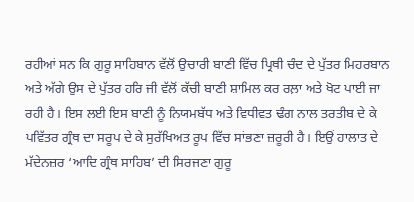ਰਹੀਆਂ ਸਨ ਕਿ ਗੁਰੂ ਸਾਹਿਬਾਨ ਵੱਲੋਂ ਉਚਾਰੀ ਬਾਣੀ ਵਿੱਚ ਪ੍ਰਿਥੀ ਚੰਦ ਦੇ ਪੁੱਤਰ ਮਿਹਰਬਾਨ ਅਤੇ ਅੱਗੇ ਉਸ ਦੇ ਪੁੱਤਰ ਹਰਿ ਜੀ ਵੱਲੋਂ ਕੱਚੀ ਬਾਣੀ ਸ਼ਾਮਿਲ ਕਰ ਰਲ਼ਾ ਅਤੇ ਖੋਟ ਪਾਈ ਜਾ ਰਹੀ ਹੈ। ਇਸ ਲਈ ਇਸ ਬਾਣੀ ਨੂੰ ਨਿਯਮਬੱਧ ਅਤੇ ਵਿਧੀਵਤ ਢੰਗ ਨਾਲ ਤਰਤੀਬ ਦੇ ਕੇ ਪਵਿੱਤਰ ਗ੍ਰੰਥ ਦਾ ਸਰੂਪ ਦੇ ਕੇ ਸੁਰੱਖਿਅਤ ਰੂਪ ਵਿੱਚ ਸਾਂਭਣਾ ਜ਼ਰੂਰੀ ਹੈ। ਇਉਂ ਹਾਲਾਤ ਦੇ ਮੱਦੇਨਜ਼ਰ ‘ਆਦਿ ਗ੍ਰੰਥ ਸਾਹਿਬ’ ਦੀ ਸਿਰਜਣਾ ਗੁਰੂ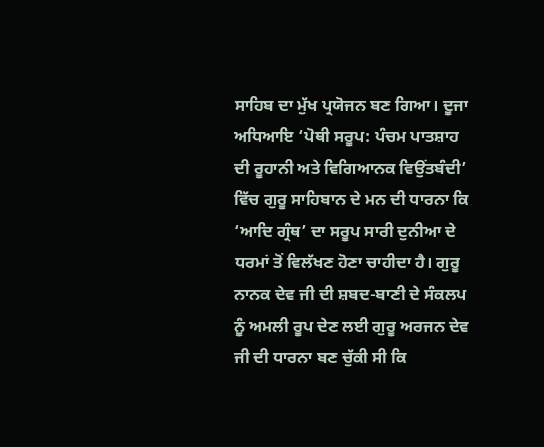ਸਾਹਿਬ ਦਾ ਮੁੱਖ ਪ੍ਰਯੋਜਨ ਬਣ ਗਿਆ। ਦੂਜਾ ਅਧਿਆਇ ‘ਪੋਥੀ ਸਰੂਪ: ਪੰਚਮ ਪਾਤਸ਼ਾਹ ਦੀ ਰੂਹਾਨੀ ਅਤੇ ਵਿਗਿਆਨਕ ਵਿਉਂਤਬੰਦੀ’ ਵਿੱਚ ਗੁਰੂ ਸਾਹਿਬਾਨ ਦੇ ਮਨ ਦੀ ਧਾਰਨਾ ਕਿ ‘ਆਦਿ ਗ੍ਰੰਥ’ ਦਾ ਸਰੂਪ ਸਾਰੀ ਦੁਨੀਆ ਦੇ ਧਰਮਾਂ ਤੋਂ ਵਿਲੱਖਣ ਹੋਣਾ ਚਾਹੀਦਾ ਹੈ। ਗੁਰੂ ਨਾਨਕ ਦੇਵ ਜੀ ਦੀ ਸ਼ਬਦ-ਬਾਣੀ ਦੇ ਸੰਕਲਪ ਨੂੰ ਅਮਲੀ ਰੂਪ ਦੇਣ ਲਈ ਗੁਰੂ ਅਰਜਨ ਦੇਵ ਜੀ ਦੀ ਧਾਰਨਾ ਬਣ ਚੁੱਕੀ ਸੀ ਕਿ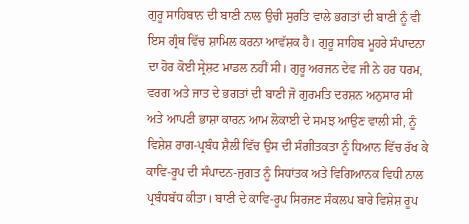ਗੁਰੂ ਸਾਹਿਬਾਨ ਦੀ ਬਾਣੀ ਨਾਲ ਉਚੀ ਸੁਰਤਿ ਵਾਲੇ ਭਗਤਾਂ ਦੀ ਬਾਣੀ ਨੂੰ ਵੀ ਇਸ ਗ੍ਰੰਥ ਵਿੱਚ ਸ਼ਾਮਿਲ ਕਰਨਾ ਆਵੱਸ਼ਕ ਹੈ। ਗੁਰੂ ਸਾਹਿਬ ਮੂਹਰੇ ਸੰਪਾਦਨਾ ਦਾ ਹੋਰ ਕੋਈ ਸ੍ਰੇਸ਼ਟ ਮਾਡਲ ਨਹੀਂ ਸੀ। ਗੁਰੂ ਅਰਜਨ ਦੇਵ ਜੀ ਨੇ ਹਰ ਧਰਮ, ਵਰਗ ਅਤੇ ਜਾਤ ਦੇ ਭਗਤਾਂ ਦੀ ਬਾਣੀ ਜੋ ਗੁਰਮਤਿ ਦਰਸ਼ਨ ਅਨੁਸਾਰ ਸੀ ਅਤੇ ਆਪਣੀ ਭਾਸ਼ਾ ਕਾਰਨ ਆਮ ਲੋਕਾਈ ਦੇ ਸਮਝ ਆਉਣ ਵਾਲੀ ਸੀ, ਨੂੰ ਵਿਸ਼ੇਸ਼ ਰਾਗ-ਪ੍ਰਬੰਧ ਸ਼ੈਲੀ ਵਿੱਚ ਉਸ ਦੀ ਸੰਗੀਤਕਤਾ ਨੂੰ ਧਿਆਨ ਵਿੱਚ ਰੱਖ ਕੇ ਕਾਵਿ-ਰੂਪ ਦੀ ਸੰਪਾਦਨ-ਜੁਗਤ ਨੂੰ ਸਿਧਾਂਤਕ ਅਤੇ ਵਿਗਿਆਨਕ ਵਿਧੀ ਨਾਲ ਪ੍ਰਬੰਧਬੱਧ ਕੀਤਾ। ਬਾਣੀ ਦੇ ਕਾਵਿ-ਰੂਪ ਸਿਰਜਣ ਸੰਕਲਪ ਬਾਰੇ ਵਿਸ਼ੇਸ਼ ਰੂਪ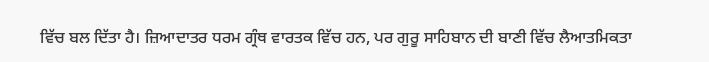ਵਿੱਚ ਬਲ ਦਿੱਤਾ ਹੈ। ਜ਼ਿਆਦਾਤਰ ਧਰਮ ਗ੍ਰੰਥ ਵਾਰਤਕ ਵਿੱਚ ਹਨ, ਪਰ ਗੁਰੂ ਸਾਹਿਬਾਨ ਦੀ ਬਾਣੀ ਵਿੱਚ ਲੈਆਤਮਿਕਤਾ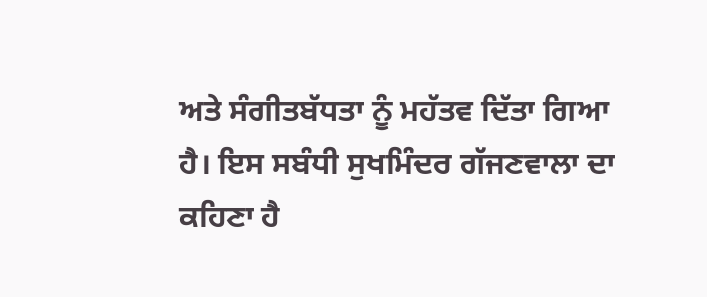ਅਤੇ ਸੰਗੀਤਬੱਧਤਾ ਨੂੰ ਮਹੱਤਵ ਦਿੱਤਾ ਗਿਆ ਹੈ। ਇਸ ਸਬੰਧੀ ਸੁਖਮਿੰਦਰ ਗੱਜਣਵਾਲਾ ਦਾ ਕਹਿਣਾ ਹੈ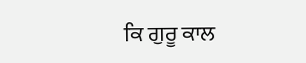ਕਿ ਗੁਰੂ ਕਾਲ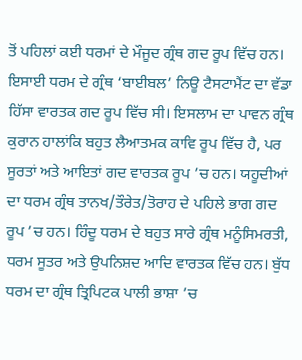ਤੋਂ ਪਹਿਲਾਂ ਕਈ ਧਰਮਾਂ ਦੇ ਮੌਜੂਦ ਗ੍ਰੰਥ ਗਦ ਰੂਪ ਵਿੱਚ ਹਨ। ਇਸਾਈ ਧਰਮ ਦੇ ਗ੍ਰੰਥ ‘ਬਾਈਬਲ’ ਨਿਊ ਟੈਸਟਾਮੈਂਟ ਦਾ ਵੱਡਾ ਹਿੱਸਾ ਵਾਰਤਕ ਗਦ ਰੂਪ ਵਿੱਚ ਸੀ। ਇਸਲਾਮ ਦਾ ਪਾਵਨ ਗ੍ਰੰਥ ਕੁਰਾਨ ਹਾਲਾਂਕਿ ਬਹੁਤ ਲੈਆਤਮਕ ਕਾਵਿ ਰੂਪ ਵਿੱਚ ਹੈ, ਪਰ ਸੂਰਤਾਂ ਅਤੇ ਆਇਤਾਂ ਗਦ ਵਾਰਤਕ ਰੂਪ ’ਚ ਹਨ। ਯਹੂਦੀਆਂ ਦਾ ਧਰਮ ਗ੍ਰੰਥ ਤਾਨਖ/ਤੌਰੇਤ/ਤੋਰਾਹ ਦੇ ਪਹਿਲੇ ਭਾਗ ਗਦ ਰੂਪ ’ਚ ਹਨ। ਹਿੰਦੂ ਧਰਮ ਦੇ ਬਹੁਤ ਸਾਰੇ ਗ੍ਰੰਥ ਮਨੂੰਸਿਮਰਤੀ, ਧਰਮ ਸੂਤਰ ਅਤੇ ਉਪਨਿਸ਼ਦ ਆਦਿ ਵਾਰਤਕ ਵਿੱਚ ਹਨ। ਬੁੱਧ ਧਰਮ ਦਾ ਗ੍ਰੰਥ ਤ੍ਰਿਪਿਟਕ ਪਾਲੀ ਭਾਸ਼ਾ ’ਚ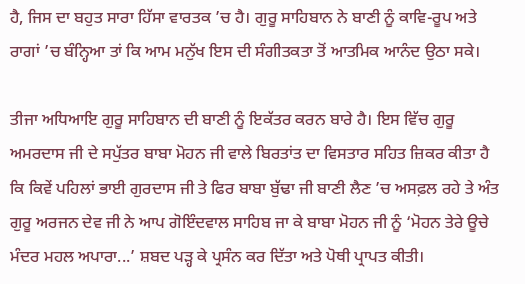ਹੈ, ਜਿਸ ਦਾ ਬਹੁਤ ਸਾਰਾ ਹਿੱਸਾ ਵਾਰਤਕ ’ਚ ਹੈ। ਗੁਰੂ ਸਾਹਿਬਾਨ ਨੇ ਬਾਣੀ ਨੂੰ ਕਾਵਿ-ਰੂਪ ਅਤੇ ਰਾਗਾਂ ’ਚ ਬੰਨ੍ਹਿਆ ਤਾਂ ਕਿ ਆਮ ਮਨੁੱਖ ਇਸ ਦੀ ਸੰਗੀਤਕਤਾ ਤੋਂ ਆਤਮਿਕ ਆਨੰਦ ਉਠਾ ਸਕੇ।

ਤੀਜਾ ਅਧਿਆਇ ਗੁਰੂ ਸਾਹਿਬਾਨ ਦੀ ਬਾਣੀ ਨੂੰ ਇਕੱਤਰ ਕਰਨ ਬਾਰੇ ਹੈ। ਇਸ ਵਿੱਚ ਗੁਰੂ ਅਮਰਦਾਸ ਜੀ ਦੇ ਸਪੁੱਤਰ ਬਾਬਾ ਮੋਹਨ ਜੀ ਵਾਲੇ ਬਿਰਤਾਂਤ ਦਾ ਵਿਸਤਾਰ ਸਹਿਤ ਜ਼ਿਕਰ ਕੀਤਾ ਹੈ ਕਿ ਕਿਵੇਂ ਪਹਿਲਾਂ ਭਾਈ ਗੁਰਦਾਸ ਜੀ ਤੇ ਫਿਰ ਬਾਬਾ ਬੁੱਢਾ ਜੀ ਬਾਣੀ ਲੈਣ ’ਚ ਅਸਫ਼ਲ ਰਹੇ ਤੇ ਅੰਤ ਗੁਰੂ ਅਰਜਨ ਦੇਵ ਜੀ ਨੇ ਆਪ ਗੋਇੰਦਵਾਲ ਸਾਹਿਬ ਜਾ ਕੇ ਬਾਬਾ ਮੋਹਨ ਜੀ ਨੂੰ ‘ਮੋਹਨ ਤੇਰੇ ਊਚੇ ਮੰਦਰ ਮਹਲ ਅਪਾਰਾ...’ ਸ਼ਬਦ ਪੜ੍ਹ ਕੇ ਪ੍ਰਸੰਨ ਕਰ ਦਿੱਤਾ ਅਤੇ ਪੋਥੀ ਪ੍ਰਾਪਤ ਕੀਤੀ।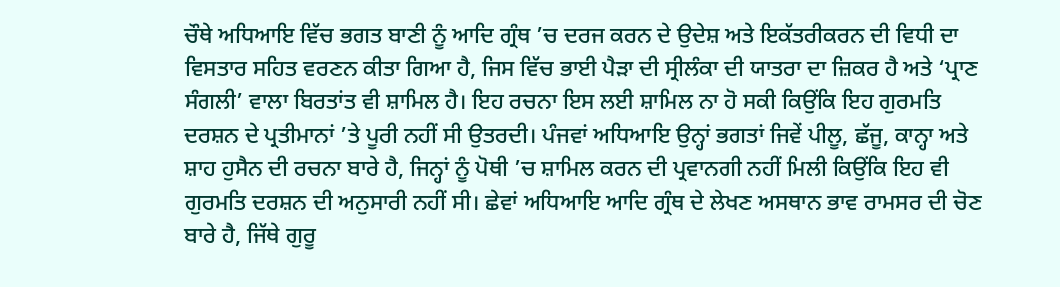ਚੌਥੇ ਅਧਿਆਇ ਵਿੱਚ ਭਗਤ ਬਾਣੀ ਨੂੰ ਆਦਿ ਗ੍ਰੰਥ ’ਚ ਦਰਜ ਕਰਨ ਦੇ ਉਦੇਸ਼ ਅਤੇ ਇਕੱਤਰੀਕਰਨ ਦੀ ਵਿਧੀ ਦਾ ਵਿਸਤਾਰ ਸਹਿਤ ਵਰਣਨ ਕੀਤਾ ਗਿਆ ਹੈ, ਜਿਸ ਵਿੱਚ ਭਾਈ ਪੈੜਾ ਦੀ ਸ੍ਰੀਲੰਕਾ ਦੀ ਯਾਤਰਾ ਦਾ ਜ਼ਿਕਰ ਹੈ ਅਤੇ ‘ਪ੍ਰਾਣ ਸੰਗਲੀ’ ਵਾਲਾ ਬਿਰਤਾਂਤ ਵੀ ਸ਼ਾਮਿਲ ਹੈ। ਇਹ ਰਚਨਾ ਇਸ ਲਈ ਸ਼ਾਮਿਲ ਨਾ ਹੋ ਸਕੀ ਕਿਉਂਕਿ ਇਹ ਗੁਰਮਤਿ ਦਰਸ਼ਨ ਦੇ ਪ੍ਰਤੀਮਾਨਾਂ ’ਤੇ ਪੂਰੀ ਨਹੀਂ ਸੀ ਉਤਰਦੀ। ਪੰਜਵਾਂ ਅਧਿਆਇ ਉਨ੍ਹਾਂ ਭਗਤਾਂ ਜਿਵੇਂ ਪੀਲੂ, ਛੱਜੂ, ਕਾਨ੍ਹਾ ਅਤੇ ਸ਼ਾਹ ਹੁਸੈਨ ਦੀ ਰਚਨਾ ਬਾਰੇ ਹੈ, ਜਿਨ੍ਹਾਂ ਨੂੰ ਪੋਥੀ ’ਚ ਸ਼ਾਮਿਲ ਕਰਨ ਦੀ ਪ੍ਰਵਾਨਗੀ ਨਹੀਂ ਮਿਲੀ ਕਿਉਂਕਿ ਇਹ ਵੀ ਗੁਰਮਤਿ ਦਰਸ਼ਨ ਦੀ ਅਨੁਸਾਰੀ ਨਹੀਂ ਸੀ। ਛੇਵਾਂ ਅਧਿਆਇ ਆਦਿ ਗ੍ਰੰਥ ਦੇ ਲੇਖਣ ਅਸਥਾਨ ਭਾਵ ਰਾਮਸਰ ਦੀ ਚੋਣ ਬਾਰੇ ਹੈ, ਜਿੱਥੇ ਗੁਰੂ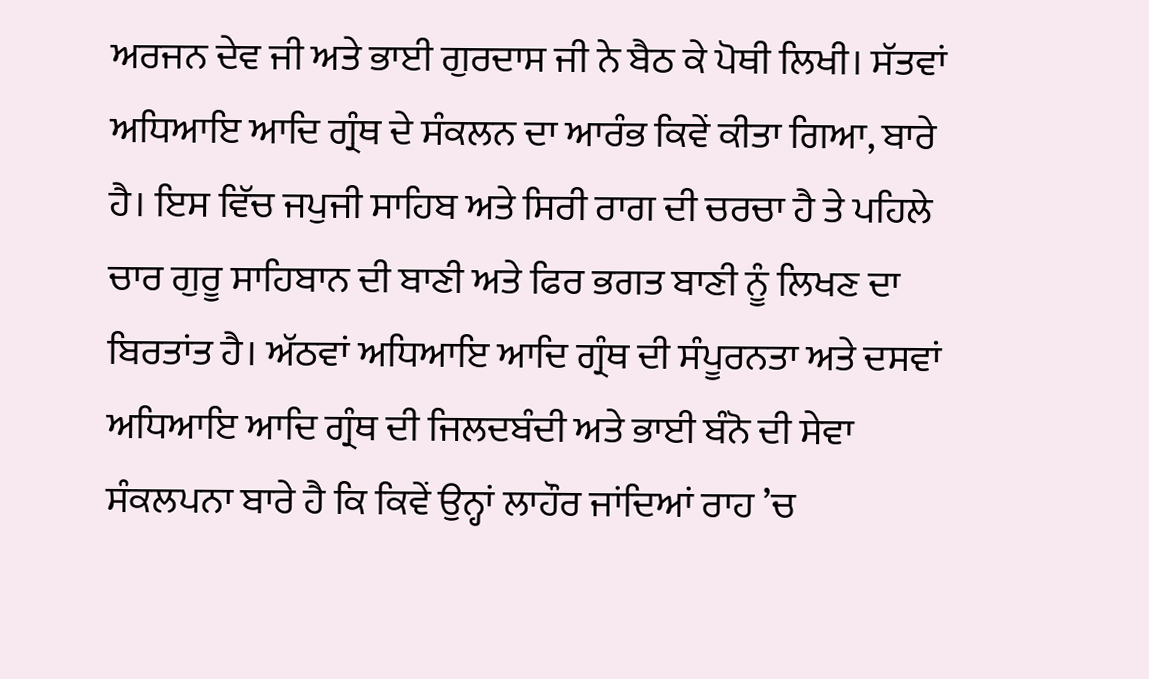ਅਰਜਨ ਦੇਵ ਜੀ ਅਤੇ ਭਾਈ ਗੁਰਦਾਸ ਜੀ ਨੇ ਬੈਠ ਕੇ ਪੋਥੀ ਲਿਖੀ। ਸੱਤਵਾਂ ਅਧਿਆਇ ਆਦਿ ਗ੍ਰੰਥ ਦੇ ਸੰਕਲਨ ਦਾ ਆਰੰਭ ਕਿਵੇਂ ਕੀਤਾ ਗਿਆ, ਬਾਰੇ ਹੈ। ਇਸ ਵਿੱਚ ਜਪੁਜੀ ਸਾਹਿਬ ਅਤੇ ਸਿਰੀ ਰਾਗ ਦੀ ਚਰਚਾ ਹੈ ਤੇ ਪਹਿਲੇ ਚਾਰ ਗੁਰੂ ਸਾਹਿਬਾਨ ਦੀ ਬਾਣੀ ਅਤੇ ਫਿਰ ਭਗਤ ਬਾਣੀ ਨੂੰ ਲਿਖਣ ਦਾ ਬਿਰਤਾਂਤ ਹੈ। ਅੱਠਵਾਂ ਅਧਿਆਇ ਆਦਿ ਗ੍ਰੰਥ ਦੀ ਸੰਪੂਰਨਤਾ ਅਤੇ ਦਸਵਾਂ ਅਧਿਆਇ ਆਦਿ ਗ੍ਰੰਥ ਦੀ ਜਿਲਦਬੰਦੀ ਅਤੇ ਭਾਈ ਬੰਨੋ ਦੀ ਸੇਵਾ ਸੰਕਲਪਨਾ ਬਾਰੇ ਹੈ ਕਿ ਕਿਵੇਂ ਉਨ੍ਹਾਂ ਲਾਹੌਰ ਜਾਂਦਿਆਂ ਰਾਹ ’ਚ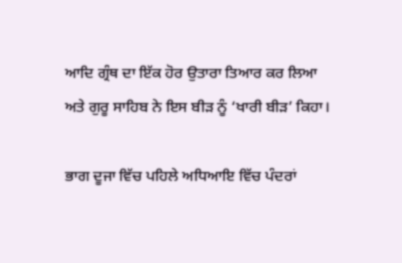ਆਦਿ ਗ੍ਰੰਥ ਦਾ ਇੱਕ ਹੋਰ ਉਤਾਰਾ ਤਿਆਰ ਕਰ ਲਿਆ ਅਤੇ ਗੁਰੂ ਸਾਹਿਬ ਨੇ ਇਸ ਬੀੜ ਨੂੰ ‘ਖਾਰੀ ਬੀੜ’ ਕਿਹਾ।

ਭਾਗ ਦੂਜਾ ਵਿੱਚ ਪਹਿਲੇ ਅਧਿਆਇ ਵਿੱਚ ਪੰਦਰਾਂ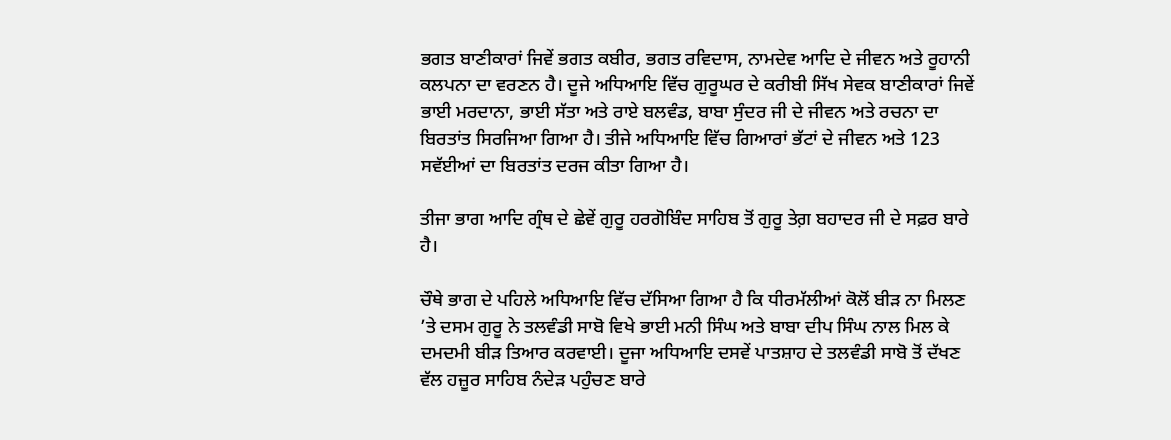ਭਗਤ ਬਾਣੀਕਾਰਾਂ ਜਿਵੇਂ ਭਗਤ ਕਬੀਰ, ਭਗਤ ਰਵਿਦਾਸ, ਨਾਮਦੇਵ ਆਦਿ ਦੇ ਜੀਵਨ ਅਤੇ ਰੂਹਾਨੀ ਕਲਪਨਾ ਦਾ ਵਰਣਨ ਹੈ। ਦੂਜੇ ਅਧਿਆਇ ਵਿੱਚ ਗੁਰੂਘਰ ਦੇ ਕਰੀਬੀ ਸਿੱਖ ਸੇਵਕ ਬਾਣੀਕਾਰਾਂ ਜਿਵੇਂ ਭਾਈ ਮਰਦਾਨਾ, ਭਾਈ ਸੱਤਾ ਅਤੇ ਰਾਏ ਬਲਵੰਡ, ਬਾਬਾ ਸੁੰਦਰ ਜੀ ਦੇ ਜੀਵਨ ਅਤੇ ਰਚਨਾ ਦਾ ਬਿਰਤਾਂਤ ਸਿਰਜਿਆ ਗਿਆ ਹੈ। ਤੀਜੇ ਅਧਿਆਇ ਵਿੱਚ ਗਿਆਰਾਂ ਭੱਟਾਂ ਦੇ ਜੀਵਨ ਅਤੇ 123 ਸਵੱਈਆਂ ਦਾ ਬਿਰਤਾਂਤ ਦਰਜ ਕੀਤਾ ਗਿਆ ਹੈ।

ਤੀਜਾ ਭਾਗ ਆਦਿ ਗ੍ਰੰਥ ਦੇ ਛੇਵੇਂ ਗੁਰੂ ਹਰਗੋਬਿੰਦ ਸਾਹਿਬ ਤੋਂ ਗੁਰੂ ਤੇਗ਼ ਬਹਾਦਰ ਜੀ ਦੇ ਸਫ਼ਰ ਬਾਰੇ ਹੈ।

ਚੌਥੇ ਭਾਗ ਦੇ ਪਹਿਲੇ ਅਧਿਆਇ ਵਿੱਚ ਦੱਸਿਆ ਗਿਆ ਹੈ ਕਿ ਧੀਰਮੱਲੀਆਂ ਕੋਲੋਂ ਬੀੜ ਨਾ ਮਿਲਣ ’ਤੇ ਦਸਮ ਗੁਰੂ ਨੇ ਤਲਵੰਡੀ ਸਾਬੋ ਵਿਖੇ ਭਾਈ ਮਨੀ ਸਿੰਘ ਅਤੇ ਬਾਬਾ ਦੀਪ ਸਿੰਘ ਨਾਲ ਮਿਲ ਕੇ ਦਮਦਮੀ ਬੀੜ ਤਿਆਰ ਕਰਵਾਈ। ਦੂਜਾ ਅਧਿਆਇ ਦਸਵੇਂ ਪਾਤਸ਼ਾਹ ਦੇ ਤਲਵੰਡੀ ਸਾਬੋ ਤੋਂ ਦੱਖਣ ਵੱਲ ਹਜ਼ੂਰ ਸਾਹਿਬ ਨੰਦੇੜ ਪਹੁੰਚਣ ਬਾਰੇ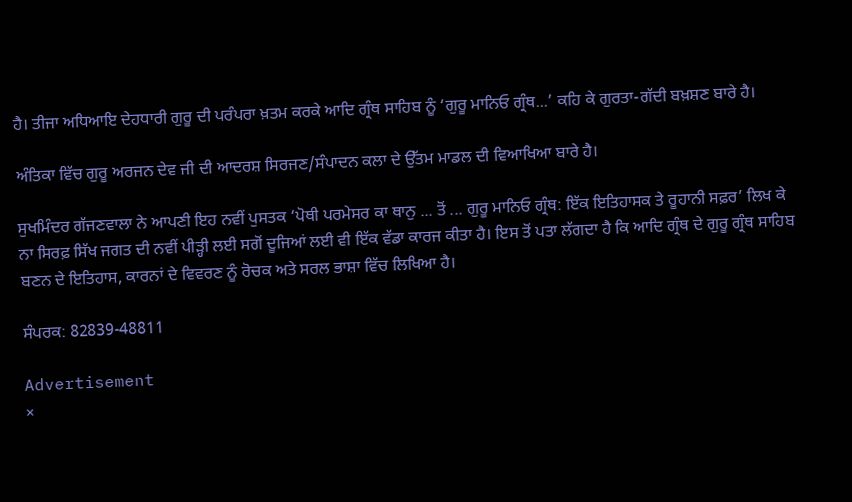ਹੈ। ਤੀਜਾ ਅਧਿਆਇ ਦੇਹਧਾਰੀ ਗੁਰੂ ਦੀ ਪਰੰਪਰਾ ਖ਼ਤਮ ਕਰਕੇ ਆਦਿ ਗ੍ਰੰਥ ਸਾਹਿਬ ਨੂੰ ‘ਗੁਰੂ ਮਾਨਿਓ ਗ੍ਰੰਥ...’ ਕਹਿ ਕੇ ਗੁਰਤਾ-ਗੱਦੀ ਬਖ਼ਸ਼ਣ ਬਾਰੇ ਹੈ।

ਅੰਤਿਕਾ ਵਿੱਚ ਗੁਰੂ ਅਰਜਨ ਦੇਵ ਜੀ ਦੀ ਆਦਰਸ਼ ਸਿਰਜਣ/ਸੰਪਾਦਨ ਕਲਾ ਦੇ ਉੱਤਮ ਮਾਡਲ ਦੀ ਵਿਆਖਿਆ ਬਾਰੇ ਹੈ।

ਸੁਖਮਿੰਦਰ ਗੱਜਣਵਾਲਾ ਨੇ ਆਪਣੀ ਇਹ ਨਵੀਂ ਪੁਸਤਕ ‘ਪੋਥੀ ਪਰਮੇਸਰ ਕਾ ਥਾਨੁ ... ਤੋਂ ... ਗੁਰੂ ਮਾਨਿਓ ਗ੍ਰੰਥ: ਇੱਕ ਇਤਿਹਾਸਕ ਤੇ ਰੂਹਾਨੀ ਸਫ਼ਰ’ ਲਿਖ ਕੇ ਨਾ ਸਿਰਫ਼ ਸਿੱਖ ਜਗਤ ਦੀ ਨਵੀਂ ਪੀੜ੍ਹੀ ਲਈ ਸਗੋਂ ਦੂਜਿਆਂ ਲਈ ਵੀ ਇੱਕ ਵੱਡਾ ਕਾਰਜ ਕੀਤਾ ਹੈ। ਇਸ ਤੋਂ ਪਤਾ ਲੱਗਦਾ ਹੈ ਕਿ ਆਦਿ ਗ੍ਰੰਥ ਦੇ ਗੁਰੂ ਗ੍ਰੰਥ ਸਾਹਿਬ ਬਣਨ ਦੇ ਇਤਿਹਾਸ, ਕਾਰਨਾਂ ਦੇ ਵਿਵਰਣ ਨੂੰ ਰੋਚਕ ਅਤੇ ਸਰਲ ਭਾਸ਼ਾ ਵਿੱਚ ਲਿਖਿਆ ਹੈ।

ਸੰਪਰਕ: 82839-48811

Advertisement
×